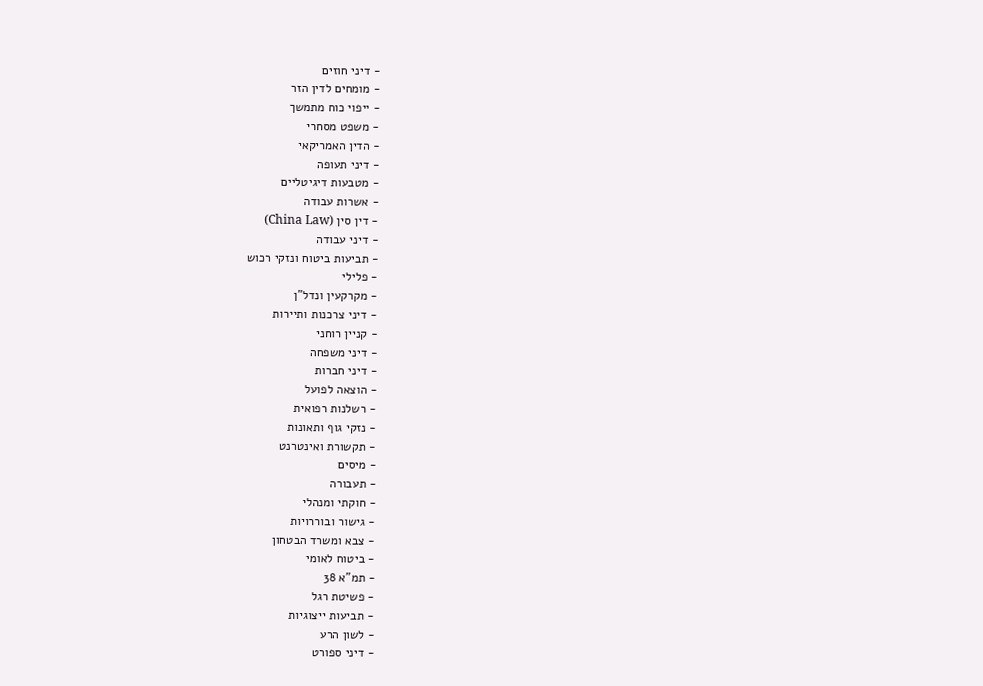- דיני חוזים
- מומחים לדין הזר
- ייפוי כוח מתמשך
- משפט מסחרי
- הדין האמריקאי
- דיני תעופה
- מטבעות דיגיטליים
- אשרות עבודה
- דין סין (China Law)
- דיני עבודה
- תביעות ביטוח ונזקי רכוש
- פלילי
- מקרקעין ונדל"ן
- דיני צרכנות ותיירות
- קניין רוחני
- דיני משפחה
- דיני חברות
- הוצאה לפועל
- רשלנות רפואית
- נזקי גוף ותאונות
- תקשורת ואינטרנט
- מיסים
- תעבורה
- חוקתי ומנהלי
- גישור ובוררויות
- צבא ומשרד הבטחון
- ביטוח לאומי
- תמ"א 38
- פשיטת רגל
- תביעות ייצוגיות
- לשון הרע
- דיני ספורט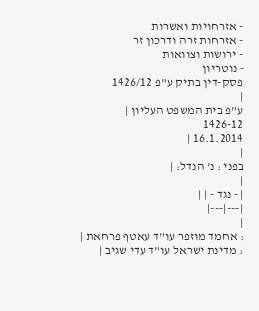- אזרחויות ואשרות
- אזרחות זרה ודרכון זר
- ירושות וצוואות
- נוטריון
פסק-דין בתיק ע"פ 1426/12
|
ע"פ בית המשפט העליון |
1426-12
16.1.2014 |
|
בפני : נ' הנדל: |
|
| - נגד - | |
|---|---|
|
: אחמד מוזפר עו"ד עאטף פרחאת |
: מדינת ישראל עו"ד עדי שגיב |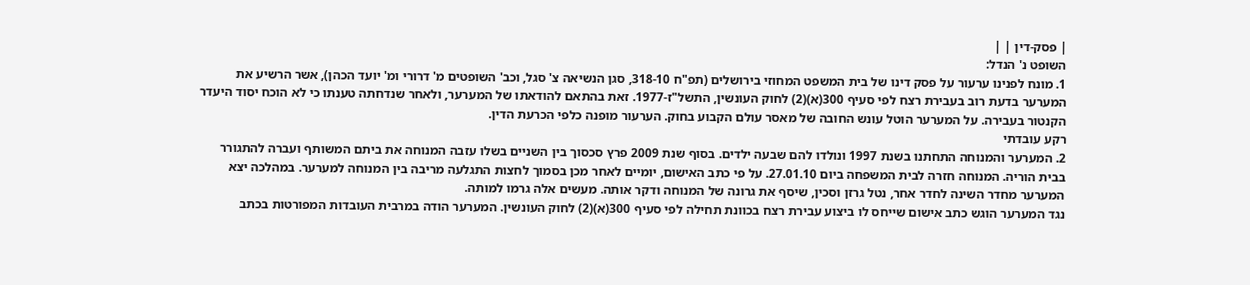| פסק-דין | |
השופט נ' הנדל:
1. מונח לפנינו ערעור על פסק דינו של בית המשפט המחוזי בירושלים (תפ"ח 318-10, סגן הנשיאה צ' סגל, וכב' השופטים מ' דרורי ומ' יועד הכהן), אשר הרשיע את המערער בדעת רוב בעבירת רצח לפי סעיף 300(א)(2) לחוק העונשין, התשל"ז-1977. זאת בהתאם להודאתו של המערער, ולאחר שנדחתה טענתו כי לא הוכח יסוד היעדר הקנטור בעבירה. על המערער הוטל עונש החובה של מאסר עולם הקבוע בחוק. הערעור מופנה כלפי הכרעת הדין.
רקע עובדתי
2. המערער והמנוחה התחתנו בשנת 1997 ונולדו להם שבעה ילדים. בסוף שנת 2009 פרץ סכסוך בין השניים בשלו עזבה המנוחה את ביתם המשותף ועברה להתגורר בבית הוריה. המנוחה חזרה לבית המשפחה ביום 27.01.10. על פי כתב האישום, יומיים לאחר מכן בסמוך לחצות התגלעה מריבה בין המנוחה למערער. במהלכה יצא המערער מחדר השינה לחדר אחר, נטל גרזן וסכין, שיסף את גרונה של המנוחה ודקר אותה. מעשים אלה גרמו למותה.
נגד המערער הוגש כתב אישום שייחס לו ביצוע עבירת רצח בכוונת תחילה לפי סעיף 300(א)(2) לחוק העונשין. המערער הודה במרבית העובדות המפורטות בכתב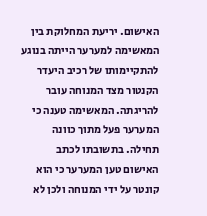האישום. יריעת המחלוקת בין המאשימה למערער הייתה בנוגע להתקיימותו של רכיב היעדר הקנטור מצד המנוחה עובר להריגתה. המאשימה טענה כי המערער פעל מתוך כוונה תחילה. בתשובתו לכתב האישום טען המערער כי הוא קונטר על ידי המנוחה ולכן לא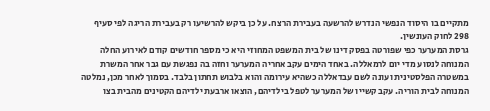מתקיים בו היסוד הנפשי הנדרש להרשעה בעבירת הרצח. על כן ביקש להרשיעו רק בעבירת הריגה לפי סעיף 298 לחוק העונשין.
גרסת המערער כפי שפורטה בפסק דינו של בית המשפט המחוזי היא כי מספר חודשים קודם לאירוע החלה המנוחה לנסוע מדי יום לרמאללה. באחד הימים עקב אחריה המערער וחזה בה נפגשת עם גבר אחר המשרת במשטרה הפלסטינית ועונה לשם עבדאללה כשהיא עירומה והוא בלבוש תחתון בלבד. בסמוך לאחר מכן, נמלטה המנוחה לבית הוריה. עקב קשייו של המערער לטפל בילדיהם, הוצאו ארבעת ילדיהם הקטינים מהבית בצו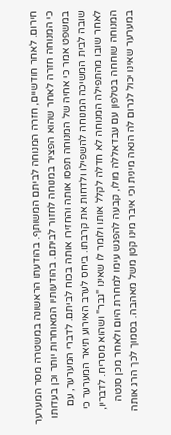חירום. לאחר חודשיים, חזרה המנוחה לביתם המשותף. בהודעתו הראשונה במשטרה מסר המערער כי המנוחה חזרה לאחר שהוא הפציר במנוחה לחזור לביתם. בהודעותיו המאוחרות יותר וכן בעדותו במשפט אמר כי אחיה של המנוחה תפסו אותה והחזירו אותה בכוח לביתם. לדברי המערער, עם שובה לבית המשיכה המנוחה להשפילו ולדחות את קרבתו. ביחס לערב האירוע תיאר המערער כי לאחר שובו מהתפילה המנוחה לא חדלה לקלל אותו ולומר לו שאינו "גבר" ושהוא מסריח. לדבריו, המנוחה שוחחה בטלפון עם עבדאללה מולו, קבעה להפגש עימו למחרת היום ולאחר מכן סנטה במערער שאינו יכול לגרום לה הנאה מינית וכי איבר מינו קטן משל מאהבה. בסמוך לכך הרג אותה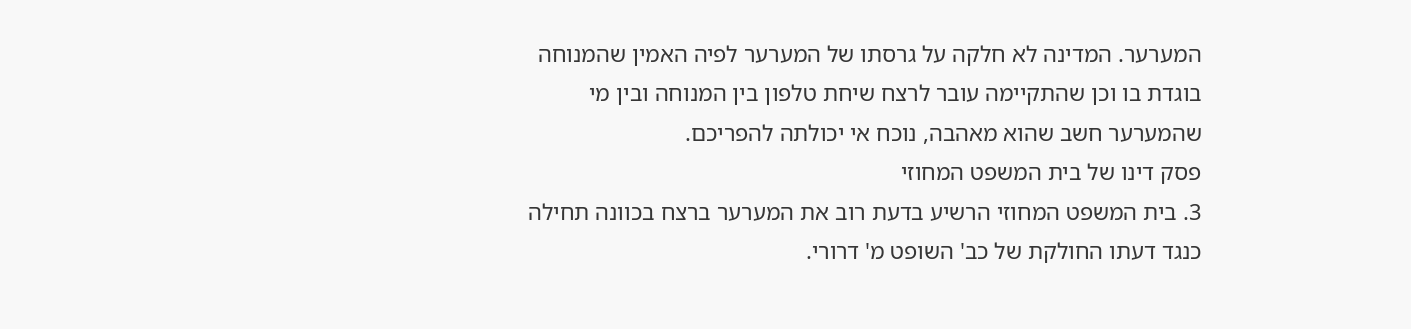המערער. המדינה לא חלקה על גרסתו של המערער לפיה האמין שהמנוחה בוגדת בו וכן שהתקיימה עובר לרצח שיחת טלפון בין המנוחה ובין מי שהמערער חשב שהוא מאהבה, נוכח אי יכולתה להפריכם.
פסק דינו של בית המשפט המחוזי
3. בית המשפט המחוזי הרשיע בדעת רוב את המערער ברצח בכוונה תחילה כנגד דעתו החולקת של כב' השופט מ' דרורי.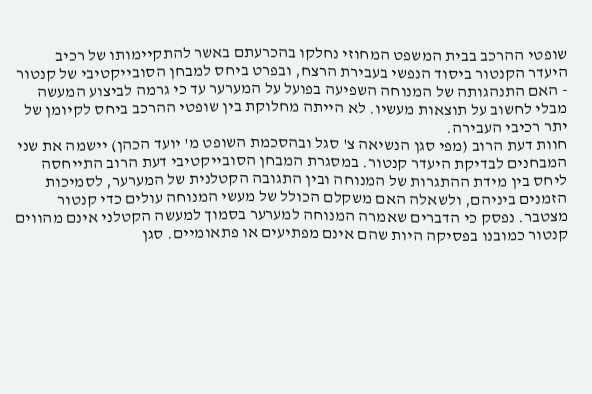שופטי ההרכב בבית המשפט המחוזי נחלקו בהכרעתם באשר להתקיימותו של רכיב היעדר הקנטור ביסוד הנפשי בעבירת הרצח, ובפרט ביחס למבחן הסובייקטיבי של קנטור - האם התנהגותה של המנוחה השפיעה בפועל על המערער עד כי גרמה לביצוע המעשה מבלי לחשוב על תוצאות מעשיו. לא הייתה מחלוקת בין שופטי ההרכב ביחס לקיומן של יתר רכיבי העבירה.
חוות דעת הרוב (מפי סגן הנשיאה צ' סגל ובהסכמת השופט מ' יועד הכהן) יישמה את שני המבחנים לבדיקת היעדר קנטור. במסגרת המבחן הסובייקטיבי דעת הרוב התייחסה ליחס בין מידת ההתגרות של המנוחה ובין התגובה הקטלנית של המערער, לסמיכות הזמנים ביניהם, ולשאלה האם משקלם הכולל של מעשי המנוחה עולים כדי קנטור מצטבר. נפסק כי הדברים שאמרה המנוחה למערער בסמוך למעשה הקטלני אינם מהווים קנטור כמובנו בפסיקה היות שהם אינם מפתיעים או פתאומיים. סגן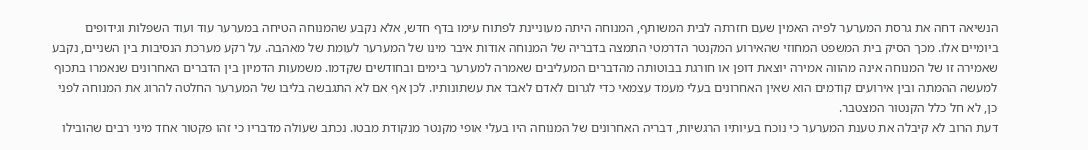הנשיאה דחה את גרסת המערער לפיה האמין שעם חזרתה לבית המשותף, המנוחה היתה מעוניינת לפתוח עימו בדף חדש, אלא נקבע שהמנוחה הטיחה במערער עוד ועוד השפלות וגידופים ביומיים אלו. מכך הסיק בית המשפט המחוזי שהאירוע המקנטר הדרמטי התמצה בדבריה של המנוחה אודות איבר מינו של המערער לעומת של מאהבה. על רקע מערכת הנסיבות בין השניים, נקבע שאמירה זו של המנוחה אינה מהווה אמירה יוצאת דופן או חורגת בבוטותה מהדברים המעליבים שאמרה למערער בימים ובחודשים שקדמו. משמעות הדמיון בין הדברים האחרונים שנאמרו בתכוף למעשה ההמתה ובין אירועים קודמים הוא שאין האחרונים בעלי מעמד עצמאי כדי לגרום לאדם לאבד את עשתונותיו. לכן אף אם לא התגבשה בליבו של המערער החלטה להרוג את המנוחה לפני כן, לא חל כלל הקנטור המצטבר.
דעת הרוב לא קיבלה את טענת המערער כי נוכח בעיותיו הרגשיות, דבריה האחרונים של המנוחה היו בעלי אופי מקנטר מנקודת מבטו. נכתב שעולה מדבריו כי זהו פקטור אחד מיני רבים שהובילו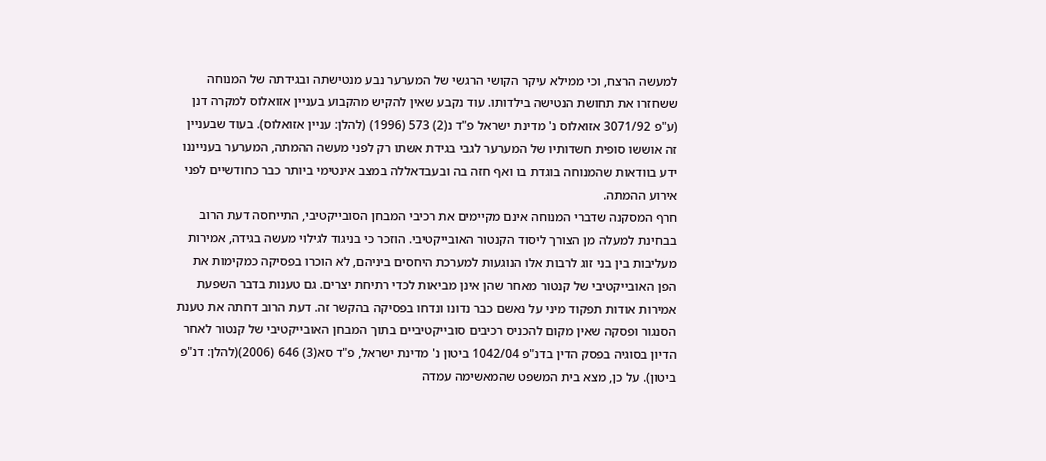למעשה הרצח, וכי ממילא עיקר הקושי הרגשי של המערער נבע מנטישתה ובגידתה של המנוחה ששחזרו את תחושת הנטישה בילדותו. עוד נקבע שאין להקיש מהקבוע בעניין אזואלוס למקרה דנן (ע"פ 3071/92 אזואלוס נ' מדינת ישראל פ"ד נ(2) 573 (1996) (להלן: עניין אזואלוס). בעוד שבעניין זה אוששו סופית חשדותיו של המערער לגבי בגידת אשתו רק לפני מעשה ההמתה, המערער בענייננו ידע בוודאות שהמנוחה בוגדת בו ואף חזה בה ובעבדאללה במצב אינטימי ביותר כבר כחודשיים לפני אירוע ההמתה.
חרף המסקנה שדברי המנוחה אינם מקיימים את רכיבי המבחן הסובייקטיבי, התייחסה דעת הרוב בבחינת למעלה מן הצורך ליסוד הקנטור האובייקטיבי. הוזכר כי בניגוד לגילוי מעשה בגידה, אמירות מעליבות בין בני זוג לרבות אלו הנוגעות למערכת היחסים ביניהם, לא הוכרו בפסיקה כמקימות את הפן האובייקטיבי של קנטור מאחר שהן אינן מביאות לכדי רתיחת יצרים. גם טענות בדבר השפעת אמירות אודות תפקוד מיני על נאשם כבר נדונו ונדחו בפסיקה בהקשר זה. דעת הרוב דחתה את טענת הסנגור ופסקה שאין מקום להכניס רכיבים סובייקטיביים בתוך המבחן האובייקטיבי של קנטור לאחר הדיון בסוגיה בפסק הדין בדנ"פ 1042/04 ביטון נ' מדינת ישראל, פ"ד סא(3) 646 (2006)(להלן: דנ"פ ביטון). על כן, מצא בית המשפט שהמאשימה עמדה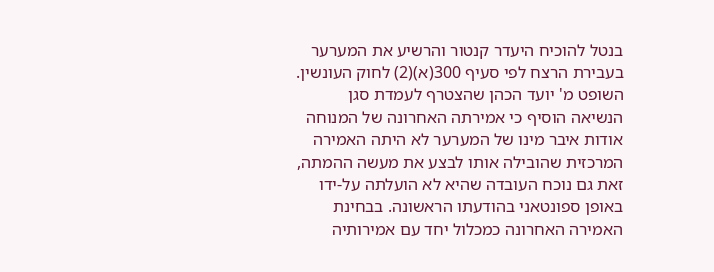בנטל להוכיח היעדר קנטור והרשיע את המערער בעבירת הרצח לפי סעיף 300(א)(2) לחוק העונשין.
השופט מ' יועד הכהן שהצטרף לעמדת סגן הנשיאה הוסיף כי אמירתה האחרונה של המנוחה אודות איבר מינו של המערער לא היתה האמירה המרכזית שהובילה אותו לבצע את מעשה ההמתה, זאת גם נוכח העובדה שהיא לא הועלתה על-ידו באופן ספונטאני בהודעתו הראשונה. בבחינת האמירה האחרונה כמכלול יחד עם אמירותיה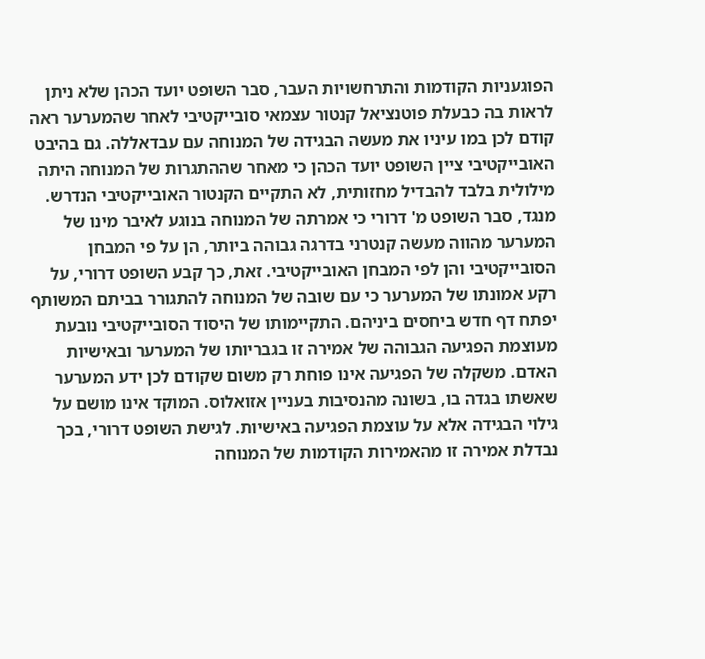הפוגעניות הקודמות והתרחשויות העבר, סבר השופט יועד הכהן שלא ניתן לראות בה כבעלת פוטנציאל קנטור עצמאי סובייקטיבי לאחר שהמערער ראה קודם לכן במו עיניו את מעשה הבגידה של המנוחה עם עבדאללה. גם בהיבט האובייקטיבי ציין השופט יועד הכהן כי מאחר שההתגרות של המנוחה היתה מילולית בלבד להבדיל מחזותית, לא התקיים הקנטור האובייקטיבי הנדרש.
מנגד, סבר השופט מ' דרורי כי אמרתה של המנוחה בנוגע לאיבר מינו של המערער מהווה מעשה קנטרני בדרגה גבוהה ביותר, הן על פי המבחן הסובייקטיבי והן לפי המבחן האובייקטיבי. זאת, כך קבע השופט דרורי, על רקע אמונתו של המערער כי עם שובה של המנוחה להתגורר בביתם המשותף יפתח דף חדש ביחסים ביניהם. התקיימותו של היסוד הסובייקטיבי נובעת מעוצמת הפגיעה הגבוהה של אמירה זו בגבריותו של המערער ובאישיות האדם. משקלה של הפגיעה אינו פוחת רק משום שקודם לכן ידע המערער שאשתו בגדה בו, בשונה מהנסיבות בעניין אזואלוס. המוקד אינו מושם על גילוי הבגידה אלא על עוצמת הפגיעה באישיות. לגישת השופט דרורי, בכך נבדלת אמירה זו מהאמירות הקודמות של המנוחה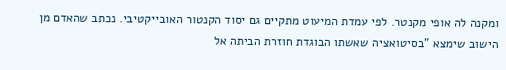ומקנה לה אופי מקנטר. לפי עמדת המיעוט מתקיים גם יסוד הקנטור האובייקטיבי. נכתב שהאדם מן הישוב שימצא "בסיטואציה שאשתו הבוגדת חוזרת הביתה אל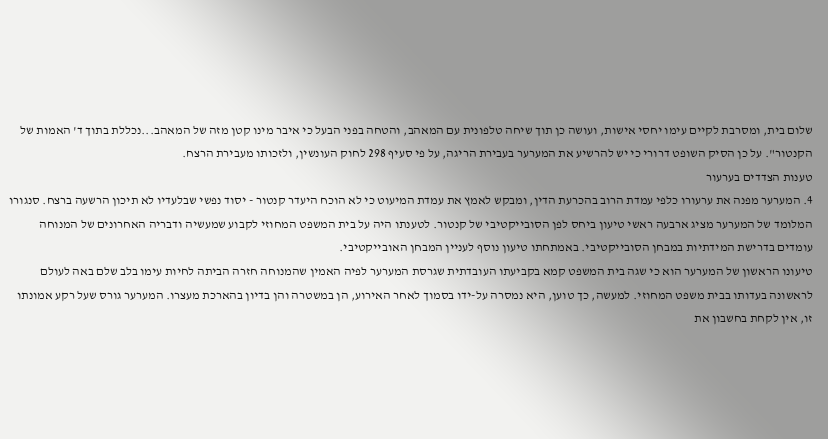שלום בית, ומסרבת לקיים עימו יחסי אישות, ועושה כן תוך שיחה טלפונית עם המאהב, והטחה בפני הבעל כי איבר מינו קטן מזה של המאהב...נכללת בתוך ד' האמות של הקנטור". על כן הסיק השופט דרורי כי יש להרשיע את המערער בעבירת הריגה, על פי סעיף 298 לחוק העונשין, ולזכותו מעבירת הרצח.
טענות הצדדים בערעור
4. המערער מפנה את ערעורו כלפי עמדת הרוב בהכרעת הדין, ומבקש לאמץ את עמדת המיעוט כי לא הוכח היעדר קנטור - יסוד נפשי שבלעדיו לא תיכון הרשעה ברצח. סנגורו המלומד של המערער מציג ארבעה ראשי טיעון ביחס לפן הסובייקטיבי של קנטור. לטענתו היה על בית המשפט המחוזי לקבוע שמעשיה ודבריה האחרונים של המנוחה עומדים בדרישת המידתיות במבחן הסובייקטיבי. באמתחתו טיעון נוסף לעניין המבחן האובייקטיבי.
טיעונו הראשון של המערער הוא כי שגה בית המשפט קמא בקביעתו העובדתית שגרסת המערער לפיה האמין שהמנוחה חזרה הביתה לחיות עימו בלב שלם באה לעולם לראשונה בעדותו בבית משפט המחוזי. למעשה, כך טוען, היא נמסרה על-ידו בסמוך לאחר האירוע, הן במשטרה והן בדיון בהארכת מעצרו. המערער גורס שעל רקע אמונתו זו, אין לקחת בחשבון את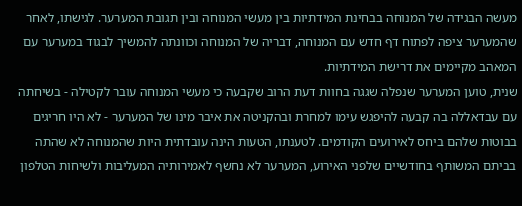מעשה הבגידה של המנוחה בבחינת המידתיות בין מעשי המנוחה ובין תגובת המערער. לגישתו, לאחר שהמערער ציפה לפתוח דף חדש עם המנוחה, דבריה של המנוחה וכוונתה להמשיך לבגוד במערער עם המאהב מקיימים את דרישת המידתיות.
שנית, טוען המערער שנפלה שגגה בחוות דעת הרוב שקבעה כי מעשי המנוחה עובר לקטילה - בשיחתה עם עבדאללה בה קבעה להיפגש עימו למחרת ובהקניטה את איבר מינו של המערער - לא היו חריגים בבוטות שלהם ביחס לאירועים הקודמים. לטענתו, הטעות הינה עובדתית היות שהמנוחה לא שהתה בביתם המשותף בחודשיים שלפני האירוע, המערער לא נחשף לאמירותיה המעליבות ולשיחות הטלפון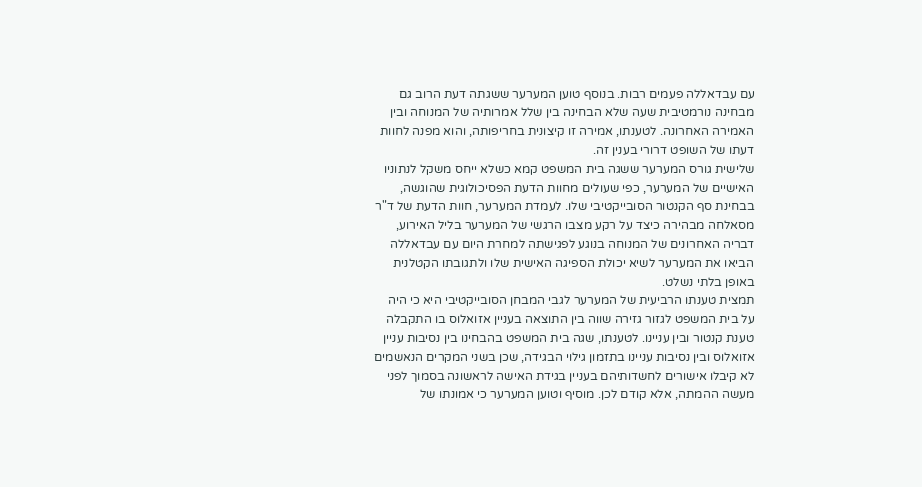עם עבדאללה פעמים רבות. בנוסף טוען המערער ששגתה דעת הרוב גם מבחינה נורמטיבית שעה שלא הבחינה בין שלל אמרותיה של המנוחה ובין האמירה האחרונה. לטענתו, אמירה זו קיצונית בחריפותה, והוא מפנה לחוות דעתו של השופט דרורי בענין זה.
שלישית גורס המערער ששגה בית המשפט קמא כשלא ייחס משקל לנתוניו האישיים של המערער, כפי שעולים מחוות הדעת הפסיכולוגית שהוגשה, בבחינת סף הקנטור הסובייקטיבי שלו. לעמדת המערער, חוות הדעת של ד"ר מסאלחה מבהירה כיצד על רקע מצבו הרגשי של המערער בליל האירוע, דבריה האחרונים של המנוחה בנוגע לפגישתה למחרת היום עם עבדאללה הביאו את המערער לשיא יכולת הספיגה האישית שלו ולתגובתו הקטלנית באופן בלתי נשלט.
תמצית טענתו הרביעית של המערער לגבי המבחן הסובייקטיבי היא כי היה על בית המשפט לגזור גזירה שווה בין התוצאה בעניין אזואלוס בו התקבלה טענת קנטור ובין עניינו. לטענתו, שגה בית המשפט בהבחינו בין נסיבות עניין אזואלוס ובין נסיבות עניינו בתזמון גילוי הבגידה, שכן בשני המקרים הנאשמים לא קיבלו אישורים לחשדותיהם בעניין בגידת האישה לראשונה בסמוך לפני מעשה ההמתה, אלא קודם לכן. מוסיף וטוען המערער כי אמונתו של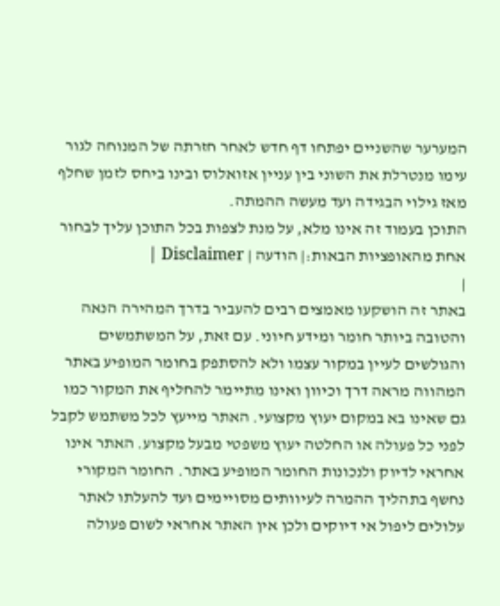המערער שהשניים יפתחו דף חדש לאחר חזרתה של המנוחה לגור עימו מנטרלת את השוני בין עניין אזואלוס ובינו ביחס לזמן שחלף מאז גילוי הבגידה ועד מעשה ההמתה.
התוכן בעמוד זה אינו מלא, על מנת לצפות בכל התוכן עליך לבחור אחת מהאופציות הבאות:| הודעה | Disclaimer |
|
באתר זה הושקעו מאמצים רבים להעביר בדרך המהירה הנאה והטובה ביותר חומר ומידע חיוני. עם זאת, על המשתמשים והגולשים לעיין במקור עצמו ולא להסתפק בחומר המופיע באתר המהווה מראה דרך וכיוון ואינו מתיימר להחליף את המקור כמו גם שאינו בא במקום יעוץ מקצועי. האתר מייעץ לכל משתמש לקבל לפני כל פעולה או החלטה יעוץ משפטי מבעל מקצוע. האתר אינו אחראי לדיוק ולנכונות החומר המופיע באתר. החומר המקורי נחשף בתהליך ההמרה לעיוותים מסויימים ועד להעלתו לאתר עלולים ליפול אי דיוקים ולכן אין האתר אחראי לשום פעולה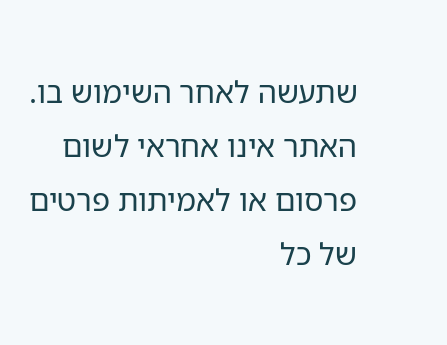שתעשה לאחר השימוש בו. האתר אינו אחראי לשום פרסום או לאמיתות פרטים של כל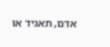אדם, תאגיד או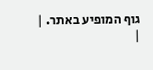גוף המופיע באתר. |
|